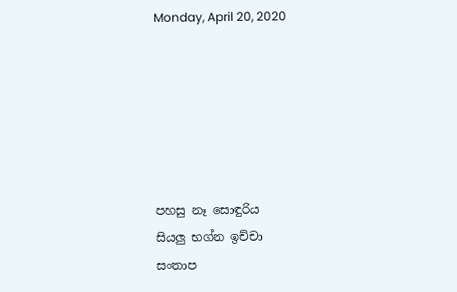Monday, April 20, 2020






පහසු නෑ සොඳුරිය
සියලු භග්න ඉච්චා
සංතාප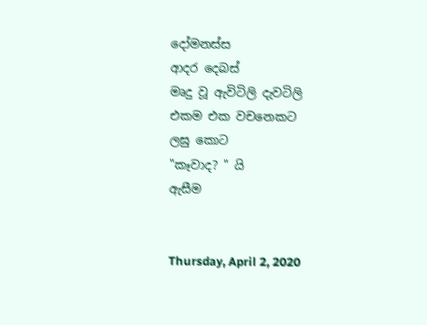දෝමනස්ස
ආදර දෙබස්
මෘදු වූ ඇවිටිලි දැවටිලි
එකම එක වචනෙකට
ලඝු කොට
"කෑවාද? " යි
ඇසීම


Thursday, April 2, 2020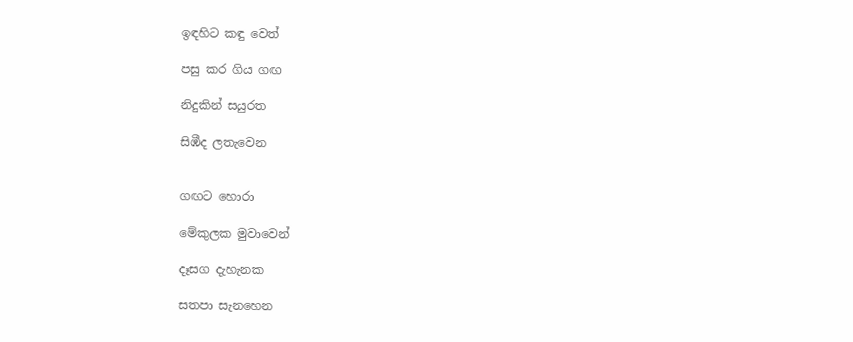ඉඳහිට කඳු වෙත්

පසු කර ගිය ගඟ

නිදුකින් සයුරත

සිඹීද ලතැවෙන


ගඟට හොරා

මේකුලක මුවාවෙන්

දෑසග දැහැනක

සතපා සැනහෙන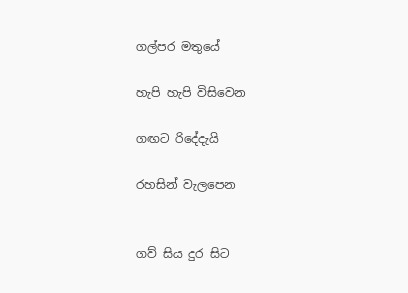ගල්පර මතුයේ

හැපි හැපි විසිවෙන

ගඟට රිදේදැයි

රහසින් වැලපෙන


ගව් සිය දුර සිට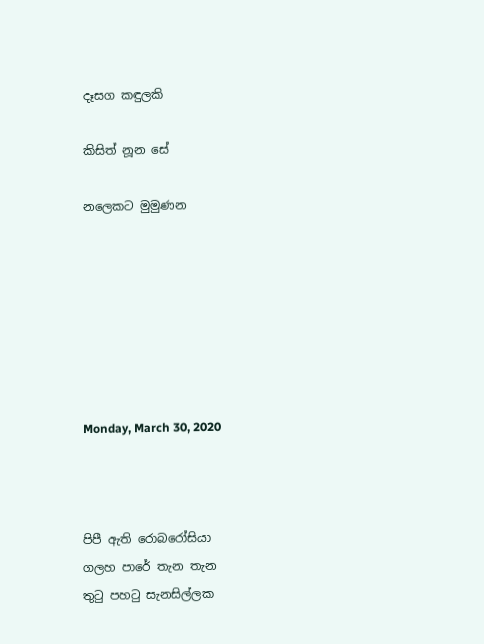දෑසග කඳුලකි

කිසිත් නූන සේ

නලෙකට මුමුණන







Monday, March 30, 2020



පිපී ඇති රොබරෝසියා
ගලහ පාරේ තැන තැන
තුටු පහටු සැනසිල්ලක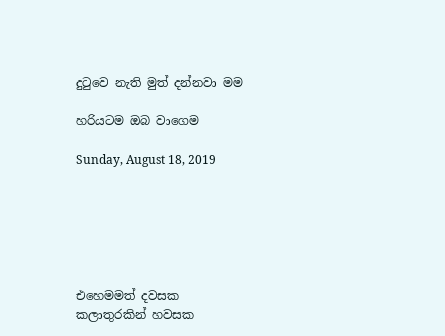දුටුවෙ නැති මුත් දන්නවා මම

හරියටම ඔබ වාගෙම

Sunday, August 18, 2019






එහෙමමත් දවසක
කලාතුරකින් හවසක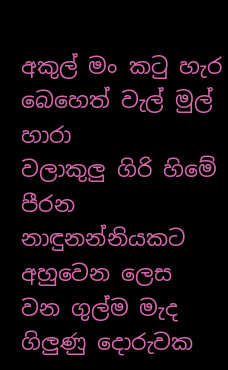අකුල් මං කටු හැර
බෙහෙත් වැල් මුල් හාරා
වලාකුලු ගිරි හිමේ පීරන
නාඳුනන්නියකට අහුවෙන ලෙස
වන ගුල්ම මැද
ගිලුණු දොරුවක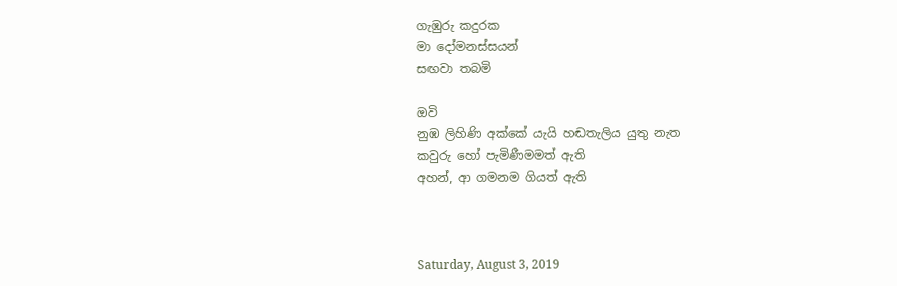ගැඹුරු කදුරක
මා දෝමනස්සයන්
සඟවා තබමි

ඔවි
නුඹ ලිහිණි අක්කේ යැයි හඬතැලිය යුතු නැත
කවුරු හෝ පැමිණීමමත් ඇති
අහන්, ආ ගමනම ගියත් ඇති



Saturday, August 3, 2019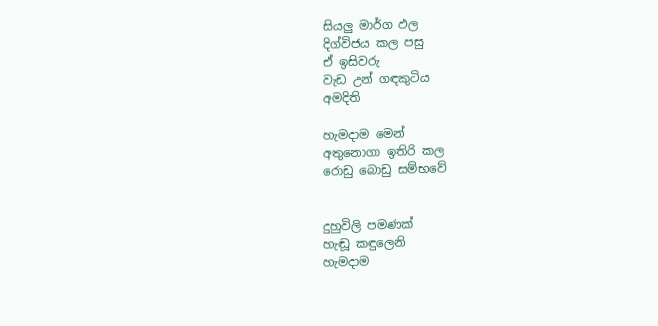සියලු මාර්ග ඵල
දිග්විජය කල පසු
ඒ ඉසිවරු
වැඩ උන් ගඳකුටිය
අමදිති

හැමදාම මෙන්
අතුනොගා ඉතිරි කල
රොඩු බොඩු සම්භවේ


දුහුවිලි පමණක්
හැඬූ කඳුලෙනි
හැමදාම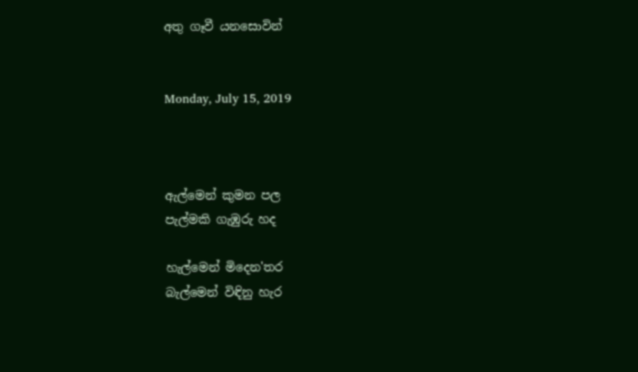අතු ගෑවී යනසොවින්


Monday, July 15, 2019



ඇල්මෙන් කුමන පල
පැල්මකි ගැඹුරු හද

හැල්මෙන් මිදෙන'තර
බැල්මෙන් විඳිනු හැර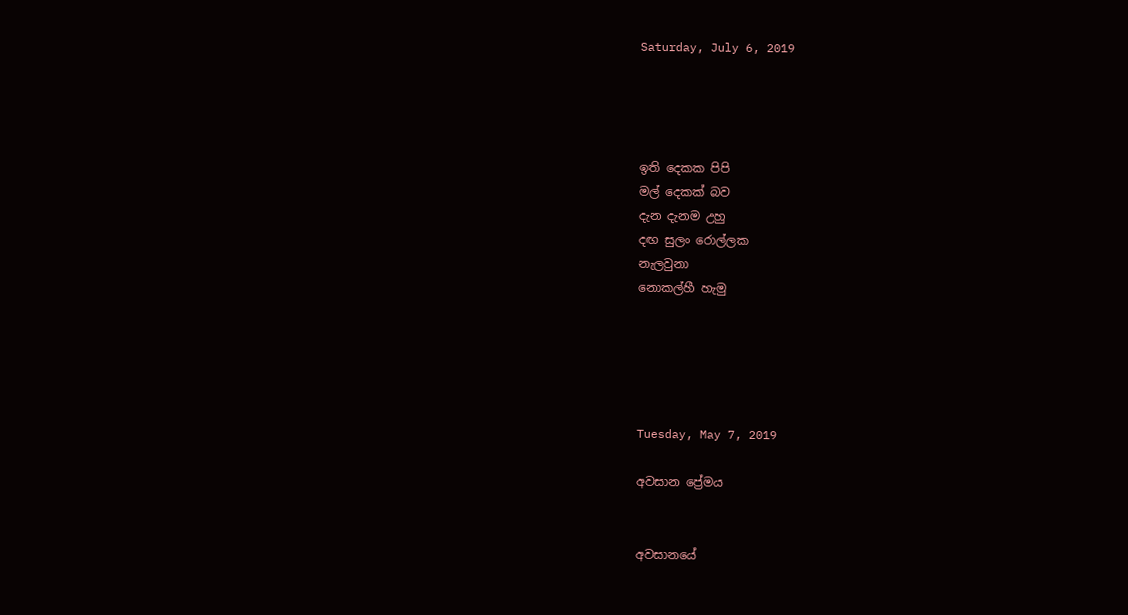Saturday, July 6, 2019




ඉති දෙකක පිපි
මල් දෙකක් බව
දැන දැනම උහු
දඟ සුලං රොල්ලක
නැලවුනා
නොකල්හී හැමු





Tuesday, May 7, 2019

අවසාන ප්‍රේමය


අවසානයේ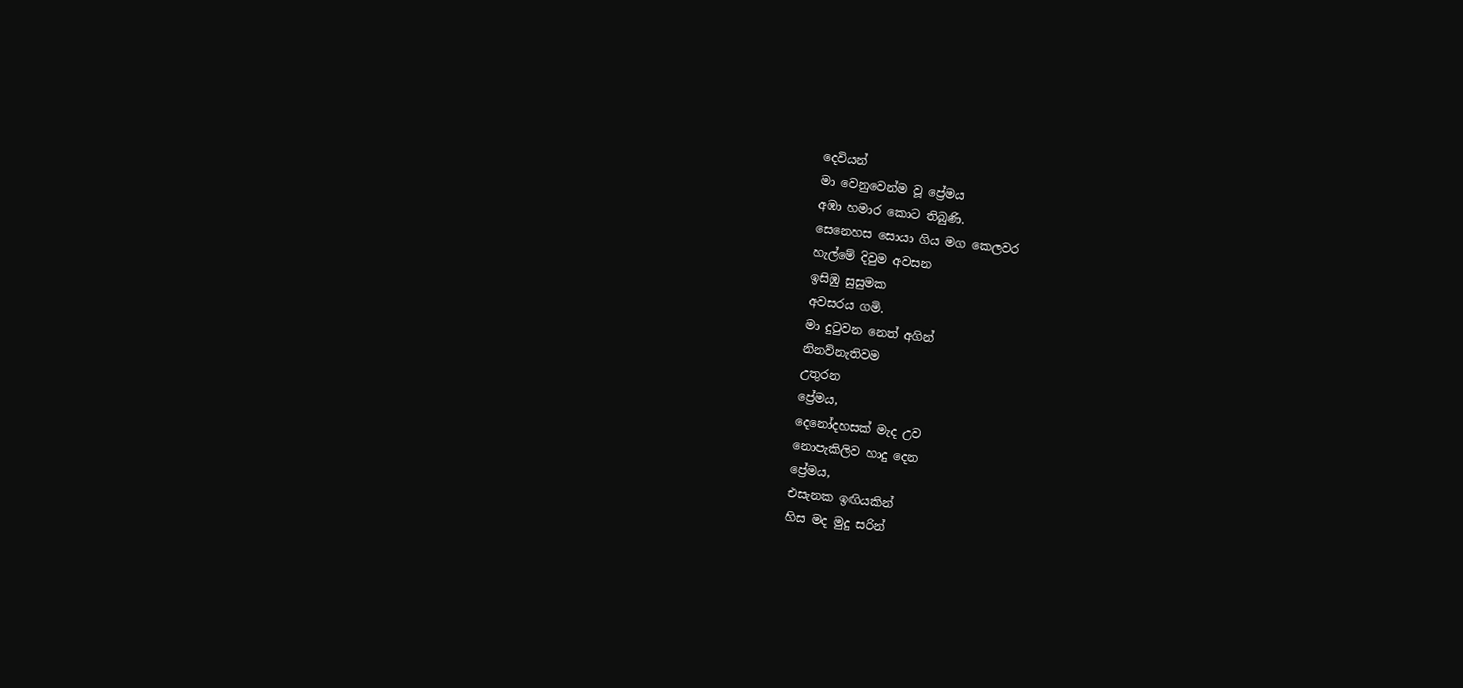දෙවියන්
මා වෙනුවෙන්ම වූ ප්‍රේමය
අඹා හමාර කොට තිබුණි.
සෙනෙහස සොයා ගිය මග කෙලවර
හැල්මේ දිවුම අවසන
ඉසිඹු සුසුමක
අවසරය ගමි.
මා දුටුවන නෙත් අගින්
නිනව්නැතිවම
උතුරන
ප්‍රේමය,
දෙනෝදහසක් මැද උව
නොපැකිලිව හාදු දෙන
ප්‍රේමය,
එසැනක ඉඟියකින්
හිස මද මුදු සරින්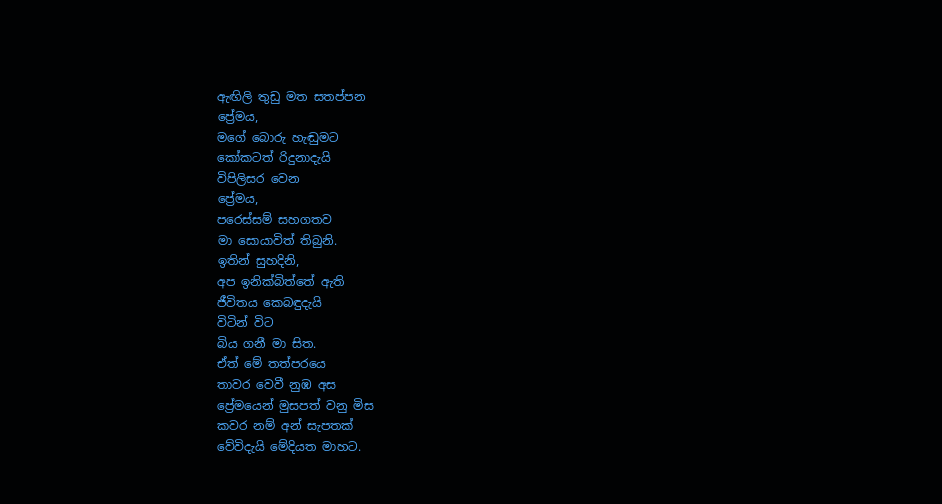ඇඟිලි තුඩු මත සතප්පන
ප්‍රේමය,
මගේ බොරු හැඬුමට
කෝකටත් රිදුනාදැයි
විපිලිසර වෙන
ප්‍රේමය,
පරෙස්සම් සහගතව
මා සොයාවිත් තිබුනි.
ඉතින් සුහදිනි,
අප ඉනික්බිත්තේ ඇති
ජීවිතය කෙබඳුදැයි
විටින් විට
බිය ගනී මා සිත.
ඒත් මේ තත්පරයෙ
තාවර වෙවී නුඹ අස
ප්‍රේමයෙන් මුසපත් වනු මිස
කවර නම් අන් සැපතක්
වේවිදැයි මේදියත මාහට.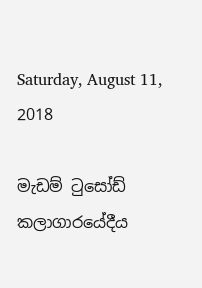Saturday, August 11, 2018

මැඩම් ටුසෝඩ් කලාගාරයේදීය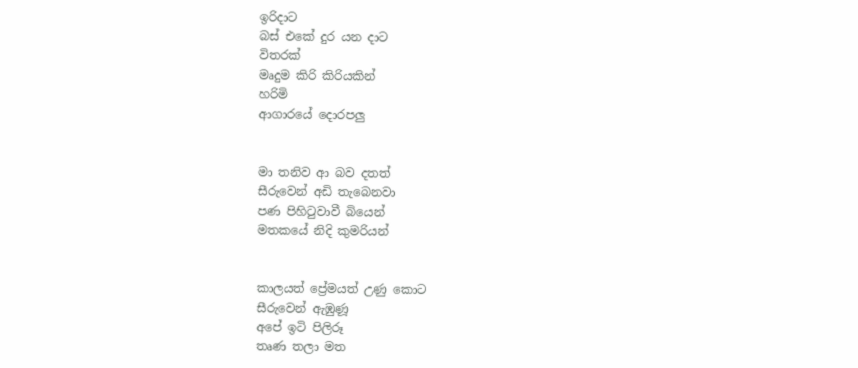ඉරිදාට
බස් එකේ දුර යන දාට
විතරක්
මෘදුම කිරි කිරියකින්
හරිමි
ආගාරයේ දොරපලු


මා තනිව ආ බව දතත්
සීරුවෙන් අඩි තැබෙනවා
පණ පිහිටුවාවී බියෙන්
මතකයේ නිදි කුමරියන්


කාලයත් ප්‍රේමයත් උණු කොට
සීරුවෙන් ඇඹුණූ
අපේ ඉටි පිලිරූ
තෘණ තලා මත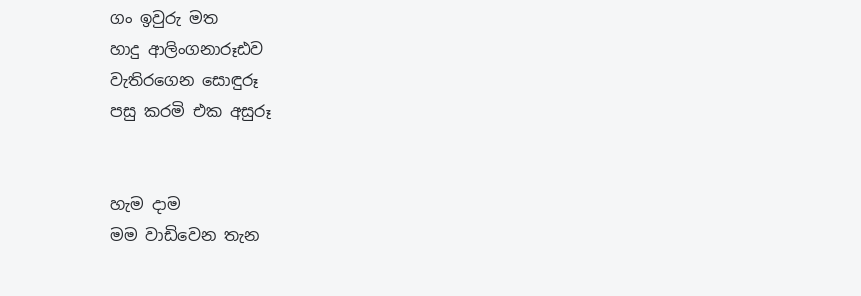ගං ඉවුරු මත
හාදු ආලිංගනාරූඪව
වැතිරගෙන සොඳුරූ
පසු කරමි එක අසුරූ


හැම දාම
මම වාඩිවෙන තැන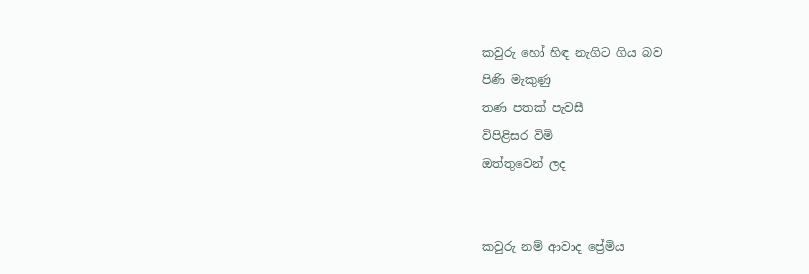කවුරු හෝ හිඳ නැගිට ගිය බව
පිණි මැකුණු
තණ පතක් පැවසී
විපිළිසර විමි
ඔත්තුවෙන් ලද


කවුරු නම් ආවාද ප්‍රේමිය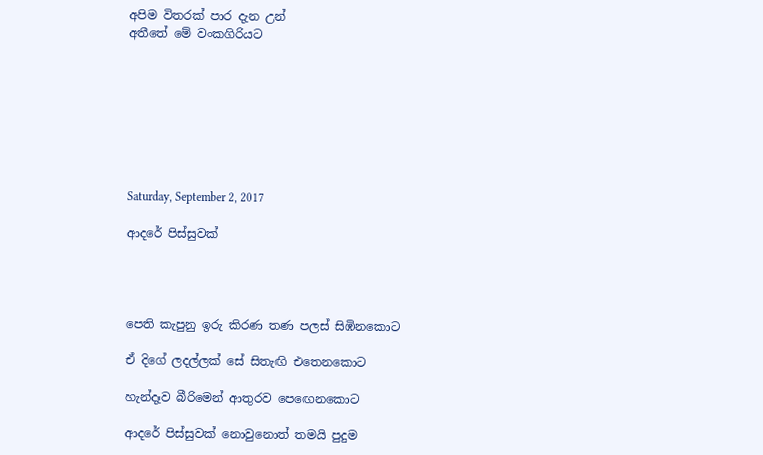අපිම විතරක් පාර දැන උන්
අතීතේ මේ වංකගිරියට








Saturday, September 2, 2017

ආදරේ පිස්සුවක්




පෙති කැපුනු ඉරු කිරණ තණ පලස් සිඹිනකොට

ඒ දිගේ ලදල්ලක් සේ සිතැඟි එතෙනකොට

හැන්දෑව බීරිමෙන් ආතුරව පෙඟෙනකොට

ආදරේ පිස්සුවක් නොවුනොත් තමයි පුදුම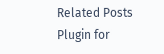Related Posts Plugin for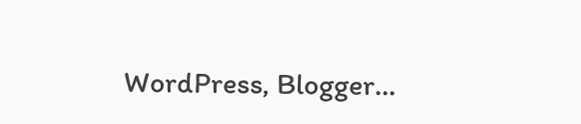WordPress, Blogger...